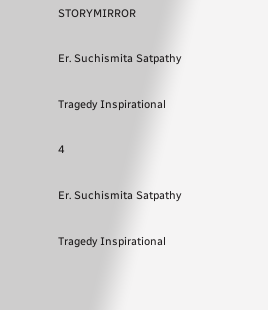STORYMIRROR

Er. Suchismita Satpathy

Tragedy Inspirational

4

Er. Suchismita Satpathy

Tragedy Inspirational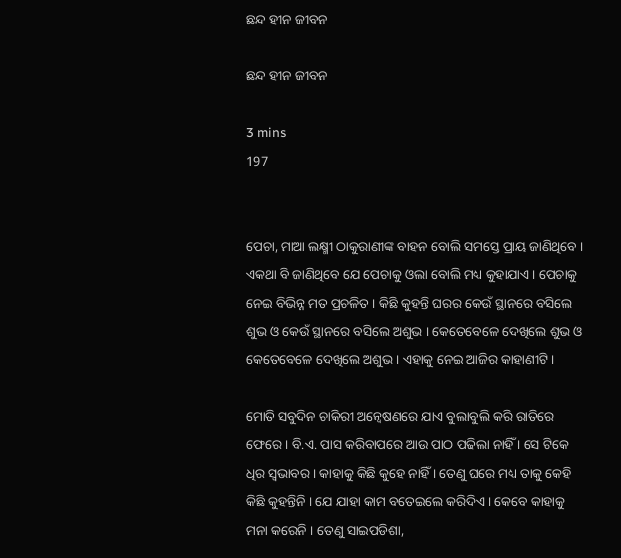ଛନ୍ଦ ହୀନ ଜୀବନ

ଛନ୍ଦ ହୀନ ଜୀବନ

3 mins
197


ପେଚା, ମାଆ ଲକ୍ଷ୍ମୀ ଠାକୁରାଣୀଙ୍କ ବାହନ ବୋଲି ସମସ୍ତେ ପ୍ରାୟ ଜାଣିଥିବେ । ଏକଥା ବି ଜାଣିଥିବେ ଯେ ପେଚାକୁ ଓଲା ବୋଲି ମଧ୍ୟ କୁହାଯାଏ । ପେଚାକୁ ନେଇ ବିଭିନ୍ନ ମତ ପ୍ରଚଳିତ । କିଛି କୁହନ୍ତି ଘରର କେଉଁ ସ୍ଥାନରେ ବସିଲେ ଶୁଭ ଓ କେଉଁ ସ୍ଥାନରେ ବସିଲେ ଅଶୁଭ । କେତେବେଳେ ଦେଖିଲେ ଶୁଭ ଓ କେତେବେଳେ ଦେଖିଲେ ଅଶୁଭ । ଏହାକୁ ନେଇ ଆଜିର କାହାଣୀଟି ।

ମୋତି ସବୁଦିନ ଚାକିରୀ ଅନ୍ୱେଷଣରେ ଯାଏ ବୁଲାବୁଲି କରି ରାତିରେ ଫେରେ । ବି.ଏ. ପାସ କରିବାପରେ ଆଉ ପାଠ ପଢିଲା ନାହିଁ । ସେ ଟିକେ ଧିର ସ୍ୱଭାବର । କାହାକୁ କିଛି କୁହେ ନାହିଁ । ତେଣୁ ଘରେ ମଧ୍ୟ ତାକୁ କେହି କିଛି କୁହନ୍ତିନି । ଯେ ଯାହା କାମ ବତେଇଲେ କରିଦିଏ । କେବେ କାହାକୁ ମନା କରେନି । ତେଣୁ ସାଇପଡିଶା,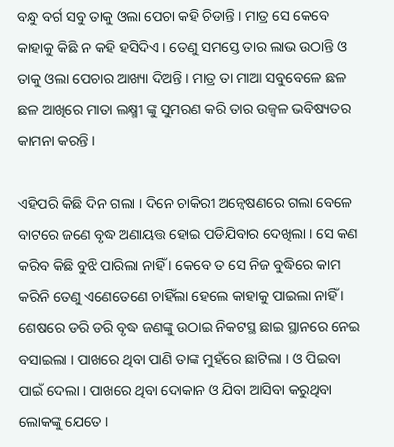ବନ୍ଧୁ ବର୍ଗ ସବୁ ତାକୁ ଓଲା ପେଚା କହି ଚିଡାନ୍ତି । ମାତ୍ର ସେ କେବେ କାହାକୁ କିଛି ନ କହି ହସିଦିଏ । ତେଣୁ ସମସ୍ତେ ତାର ଲାଭ ଉଠାନ୍ତି ଓ ତାକୁ ଓଲା ପେଚାର ଆଖ୍ୟା ଦିଅନ୍ତି । ମାତ୍ର ତା ମାଆ ସବୁବେଳେ ଛଳ ଛଳ ଆଖିରେ ମାତା ଲକ୍ଷ୍ମୀ ଙ୍କୁ ସୁମରଣ କରି ତାର ଉଜ୍ୱଳ ଭବିଷ୍ୟତର କାମନା କରନ୍ତି ।

ଏହିପରି କିଛି ଦିନ ଗଲା । ଦିନେ ଚାକିରୀ ଅନ୍ୱେଷଣରେ ଗଲା ବେଳେ ବାଟରେ ଜଣେ ବୃଦ୍ଧ ଅଣାୟତ୍ତ ହୋଇ ପଡିଯିବାର ଦେଖିଲା । ସେ କଣ କରିବ କିଛି ବୁଝି ପାରିଲା ନାହିଁ । କେବେ ତ ସେ ନିଜ ବୁଦ୍ଧିରେ କାମ କରିନି ତେଣୁ ଏଣେତେଣେ ଚାହିଁଲା ହେଲେ କାହାକୁ ପାଇଲା ନାହିଁ । ଶେଷରେ ଡରି ଡରି ବୃଦ୍ଧ ଜଣଙ୍କୁ ଉଠାଇ ନିକଟସ୍ଥ ଛାଇ ସ୍ଥାନରେ ନେଇ ବସାଇଲା । ପାଖରେ ଥିବା ପାଣି ତାଙ୍କ ମୁହଁରେ ଛାଟିଲା । ଓ ପିଇବା ପାଇଁ ଦେଲା । ପାଖରେ ଥିବା ଦୋକାନ ଓ ଯିବା ଆସିବା କରୁଥିବା ଲୋକଙ୍କୁ ଯେତେ ।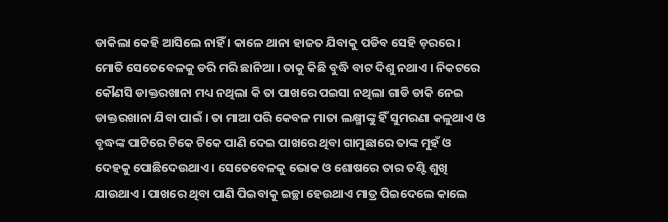ଡାକିଲା କେହି ଆସିଲେ ନାହିଁ । କାଳେ ଥାନା ହାଜତ ଯିବାକୁ ପଡିବ ସେହି ଡ଼ରରେ । ମୋତି ସେତେବେଳକୁ ଡରି ମରି ଛାନିଆ । ତାକୁ କିଛି ବୁଦ୍ଧି ବାଟ ଦିଶୁ ନଥାଏ । ନିକଟରେ କୌଣସି ଡାକ୍ତରଖାନା ମଧ୍ୟ ନଥିଲା କି ତା ପାଖରେ ପଇସା ନଥିଲା ଗାଡି ଡାକି ନେଇ ଡାକ୍ତରଖାନା ଯିବା ପାଇଁ । ତା ମାଆ ପରି କେବଳ ମାତା ଲକ୍ଷ୍ମୀଙ୍କୁ ହିଁ ସୁମରଣା କଳୁଥାଏ ଓ ବୃଦ୍ଧଙ୍କ ପାଟିରେ ଟିକେ ଟିକେ ପାଣି ଦେଇ ପାଖରେ ଥିବା ଗାମୁଛାରେ ତାଙ୍କ ମୁହଁ ଓ ଦେହକୁ ପୋଛିଦେଉଥାଏ । ସେତେବେଳକୁ ଭୋକ ଓ ଶୋଷରେ ତାର ତଣ୍ଟି ଶୁଖି ଯାଉଥାଏ । ପାଖରେ ଥିବା ପାଣି ପିଇବାକୁ ଇଚ୍ଛା ହେଉଥାଏ ମାତ୍ର ପିଇଦେଲେ କାଲେ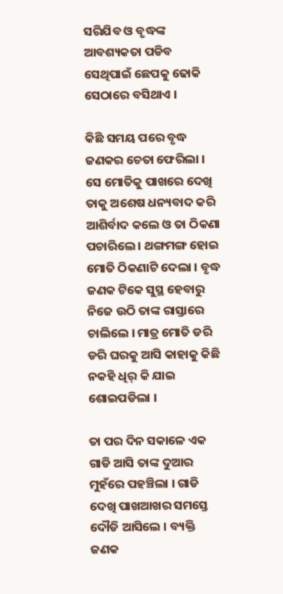ସରିଯିବ ଓ ବୃଦ୍ଧଙ୍କ ଆବଶ୍ୟକତା ପଡିବ ସେଥିପାଇଁ ଛେପକୁ ଢୋକି ସେଠାରେ ବସିଥାଏ ।

କିଛି ସମୟ ପରେ ବୃଦ୍ଧ ଜଣକର ଚେତା ଫେରିଲା । ସେ ମୋତିକୁ ପାଖରେ ଦେଖି ତାକୁ ଅଶେଷ ଧନ୍ୟବାଦ କରି ଆଶିର୍ବାଦ କଲେ ଓ ତା ଠିକଣା ପଚାରିଲେ । ଥଙ୍ଗମଙ୍ଗ ହୋଇ ମୋତି ଠିକଣାଟି ଦେଲା । ବୃଦ୍ଧ ଜଣକ ଟିକେ ସୁସ୍ଥ ହେବାରୁ ନିଜେ ଉଠି ତାଙ୍କ ରାସ୍ତାରେ ଚାଲିଲେ । ମାତ୍ର ମୋତି ଡରି ଡରି ଘରକୁ ଆସି କାହାକୁ କିଛି ନକହି ଧିର୍ କି ଯାଇ ଶୋଇପଡିଲା ।

ତା ପର ଦିନ ସକାଳେ ଏକ ଗାଡି ଆସି ତାଙ୍କ ଦୁଆର ମୁହଁରେ ପହଞ୍ଚିଲା । ଗାଡି ଦେଖି ପାଖଆଖର ସମସ୍ତେ ଦୌଡି ଆସିଲେ । ବ୍ୟକ୍ତି ଜଣକ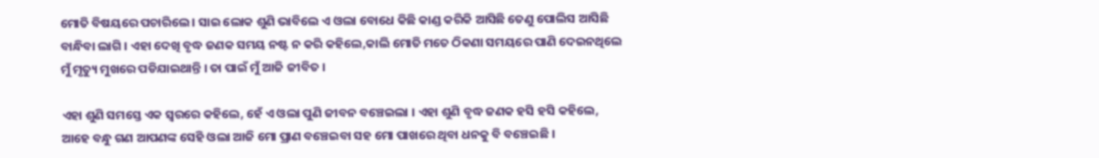ମୋତି ବିଷୟରେ ପଚାରିଲେ । ସାଇ ଲୋକ ଶୁଣି ଭାବିଲେ ଏ ଓଲା ବୋଧେ କିଛି କାଣ୍ଡ କରିକି ଆସିଛି ତେଣୁ ପୋଲିସ ଆସିଛି ବାନ୍ଧିବା ଲାଗି । ଏହା ଦେଖି ବୃଦ୍ଧ ଜଣକ ସମୟ ନଷ୍ଟ ନ କରି କହିଲେ,କାଲି ମୋତି ମତେ ଠିକଣା ସମୟରେ ପାଣି ଦେଇନଥିଲେ ମୁଁ ମୃତ୍ୟୁ ମୁଖରେ ପଡିଯାଇଥାନ୍ତି । ତା ପାଇଁ ମୁଁ ଆଜି ଜୀବିତ ।

ଏହା ଶୁଣି ସମସ୍ତେ ଏକ ସ୍ୱରରେ କହିଲେ, ହେଁ ଏ ଓଲା ପୁଣି ଜୀବନ ବଞ୍ଚେଇଲା । ଏହା ଶୁଣି ବୃଦ୍ଧ ଜଣକ ହସି ହସି କହିଲେ, ଆହେ ବନ୍ଧୁ ଗଣ ଆପଣଙ୍କ ସେହି ଓଲା ଆଜି ମୋ ପ୍ରାଣ ବଞ୍ଚେଇବା ସହ ମୋ ପାଖରେ ଥିବା ଧନକୁ ବି ବଞ୍ଚେଇଛି ।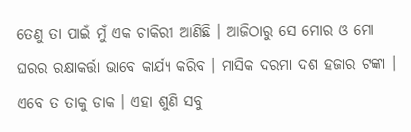ତେଣୁ ତା ପାଇଁ ମୁଁ ଏକ ଚାକିରୀ ଆଣିଛି । ଆଜିଠାରୁ ସେ ମୋର ଓ ମୋ ଘରର ରକ୍ଷାକର୍ତ୍ତା ଭାବେ କାର୍ଯ୍ୟ କରିବ । ମାସିକ ଦରମା ଦଶ ହଜାର ଟଙ୍କା । ଏବେ ତ ତାକୁ ଡାକ । ଏହା ଶୁଣି ସବୁ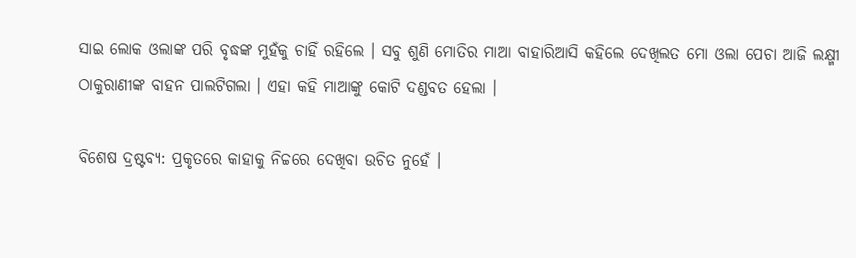ସାଇ ଲୋକ ଓଲାଙ୍କ ପରି ବୃଦ୍ଧଙ୍କ ମୁହଁକୁ ଚାହିଁ ରହିଲେ । ସବୁ ଶୁଣି ମୋତିର ମାଆ ବାହାରିଆସି କହିଲେ ଦେଖିଲତ ମୋ ଓଲା ପେଚା ଆଜି ଲକ୍ଷ୍ମୀ ଠାକୁରାଣୀଙ୍କ ବାହନ ପାଲଟିଗଲା । ଏହା କହି ମାଆଙ୍କୁ କୋଟି ଦଣ୍ଡବତ ହେଲା ।

ବିଶେଷ ଦ୍ରଷ୍ଟବ୍ୟ: ପ୍ରକୃତରେ କାହାକୁ ନିଚ୍ଚରେ ଦେଖିବା ଉଚିତ ନୁହେଁ ।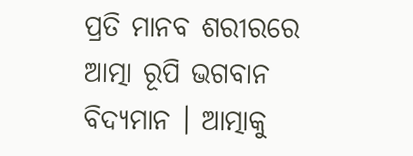ପ୍ରତି ମାନବ ଶରୀରରେ ଆତ୍ମା ରୂପି ଭଗବାନ ବିଦ୍ୟମାନ । ଆତ୍ମାକୁ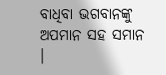ବାଧିବା ଭଗବାନଙ୍କୁ ଅପମାନ ସହ ସମାନ ।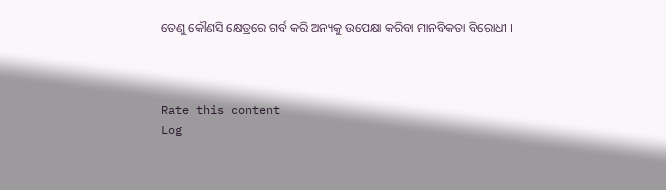ତେଣୁ କୌଣସି କ୍ଷେତ୍ରରେ ଗର୍ବ କରି ଅନ୍ୟକୁ ଉପେକ୍ଷା କରିବା ମାନବିକତା ବିରୋଧୀ ।



Rate this content
Log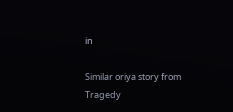in

Similar oriya story from Tragedy